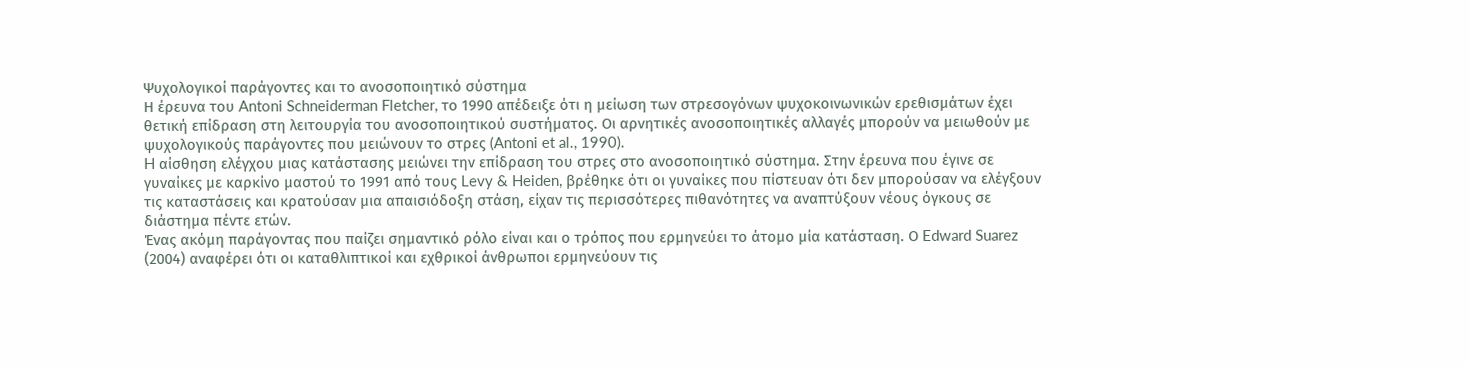Ψυχολογικοί παράγοντες και το ανοσοποιητικό σύστημα
Η έρευνα του Antoni Schneiderman Fletcher, το 1990 απέδειξε ότι η μείωση των στρεσογόνων ψυχοκοινωνικών ερεθισμάτων έχει θετική επίδραση στη λειτουργία του ανοσοποιητικού συστήματος. Οι αρνητικές ανοσοποιητικές αλλαγές μπορούν να μειωθούν με ψυχολογικούς παράγοντες που μειώνουν το στρες (Antoni et al., 1990).
H αίσθηση ελέγχου μιας κατάστασης μειώνει την επίδραση του στρες στο ανοσοποιητικό σύστημα. Στην έρευνα που έγινε σε γυναίκες με καρκίνο μαστού το 1991 από τους Levy & Heiden, βρέθηκε ότι οι γυναίκες που πίστευαν ότι δεν μπορούσαν να ελέγξουν τις καταστάσεις και κρατούσαν μια απαισιόδοξη στάση, είχαν τις περισσότερες πιθανότητες να αναπτύξουν νέους όγκους σε διάστημα πέντε ετών.
Ένας ακόμη παράγοντας που παίζει σημαντικό ρόλο είναι και ο τρόπος που ερμηνεύει το άτομο μία κατάσταση. Ο Edward Suarez (2004) αναφέρει ότι οι καταθλιπτικοί και εχθρικοί άνθρωποι ερμηνεύουν τις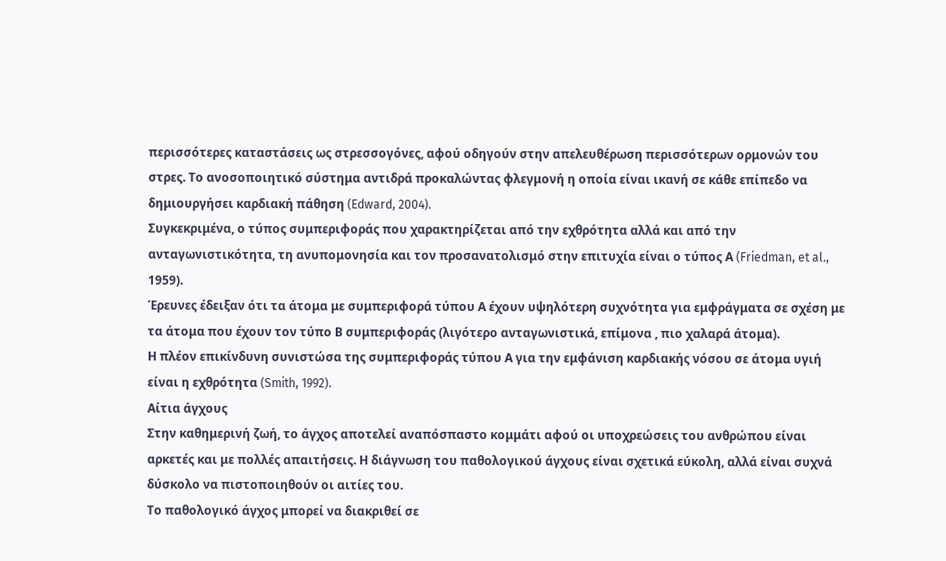περισσότερες καταστάσεις ως στρεσσογόνες, αφού οδηγούν στην απελευθέρωση περισσότερων ορμονών του στρες. Το ανοσοποιητικό σύστημα αντιδρά προκαλώντας φλεγμονή η οποία είναι ικανή σε κάθε επίπεδο να δημιουργήσει καρδιακή πάθηση (Edward, 2004).
Συγκεκριμένα, ο τύπος συμπεριφοράς που χαρακτηρίζεται από την εχθρότητα αλλά και από την ανταγωνιστικότητα, τη ανυπομονησία και τον προσανατολισμό στην επιτυχία είναι ο τύπος Α (Friedman, et al., 1959).
Έρευνες έδειξαν ότι τα άτομα με συμπεριφορά τύπου Α έχουν υψηλότερη συχνότητα για εμφράγματα σε σχέση με τα άτομα που έχουν τον τύπο Β συμπεριφοράς (λιγότερο ανταγωνιστικά, επίμονα , πιο χαλαρά άτομα).
Η πλέον επικίνδυνη συνιστώσα της συμπεριφοράς τύπου Α για την εμφάνιση καρδιακής νόσου σε άτομα υγιή είναι η εχθρότητα (Smith, 1992).
Αίτια άγχους
Στην καθημερινή ζωή, το άγχος αποτελεί αναπόσπαστο κομμάτι αφού οι υποχρεώσεις του ανθρώπου είναι αρκετές και με πολλές απαιτήσεις. Η διάγνωση του παθολογικού άγχους είναι σχετικά εύκολη, αλλά είναι συχνά δύσκολο να πιστοποιηθούν οι αιτίες του.
Το παθολογικό άγχος μπορεί να διακριθεί σε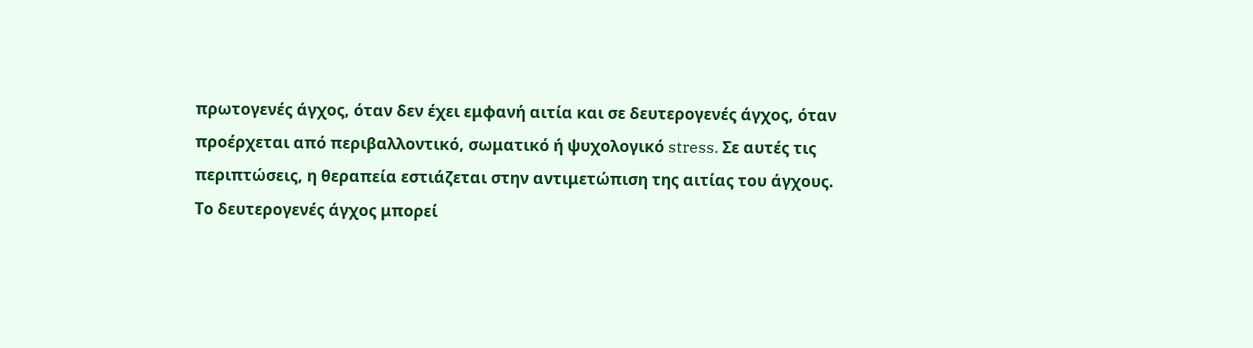πρωτογενές άγχος, όταν δεν έχει εμφανή αιτία και σε δευτερογενές άγχος, όταν προέρχεται από περιβαλλοντικό, σωματικό ή ψυχολογικό stress. Σε αυτές τις περιπτώσεις, η θεραπεία εστιάζεται στην αντιμετώπιση της αιτίας του άγχους.
Το δευτερογενές άγχος μπορεί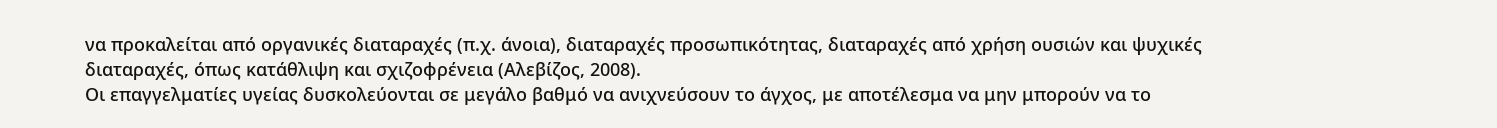να προκαλείται από οργανικές διαταραχές (π.χ. άνοια), διαταραχές προσωπικότητας, διαταραχές από χρήση ουσιών και ψυχικές διαταραχές, όπως κατάθλιψη και σχιζοφρένεια (Αλεβίζος, 2008).
Οι επαγγελματίες υγείας δυσκολεύονται σε μεγάλο βαθμό να ανιχνεύσουν το άγχος, με αποτέλεσμα να μην μπορούν να το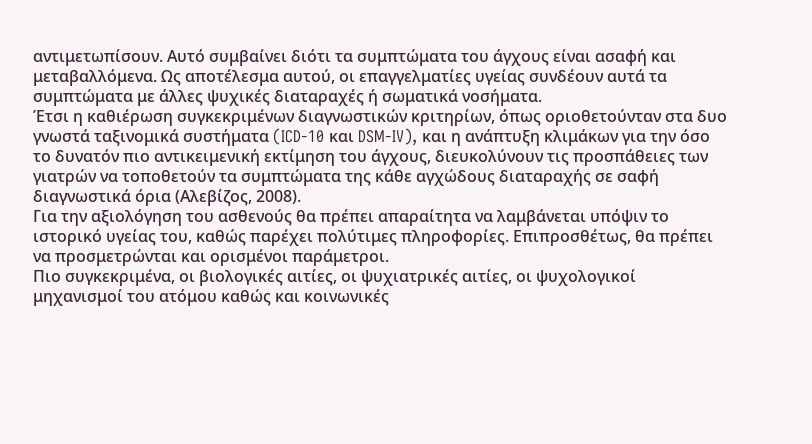αντιμετωπίσουν. Αυτό συμβαίνει διότι τα συμπτώματα του άγχους είναι ασαφή και μεταβαλλόμενα. Ως αποτέλεσμα αυτού, οι επαγγελματίες υγείας συνδέουν αυτά τα συμπτώματα με άλλες ψυχικές διαταραχές ή σωματικά νοσήματα.
Έτσι η καθιέρωση συγκεκριμένων διαγνωστικών κριτηρίων, όπως οριοθετούνταν στα δυο γνωστά ταξινομικά συστήματα (ICD-10 και DSM-IV), και η ανάπτυξη κλιμάκων για την όσο το δυνατόν πιο αντικειμενική εκτίμηση του άγχους, διευκολύνουν τις προσπάθειες των γιατρών να τοποθετούν τα συμπτώματα της κάθε αγχώδους διαταραχής σε σαφή διαγνωστικά όρια (Αλεβίζος, 2008).
Για την αξιολόγηση του ασθενούς θα πρέπει απαραίτητα να λαμβάνεται υπόψιν το ιστορικό υγείας του, καθώς παρέχει πολύτιμες πληροφορίες. Επιπροσθέτως, θα πρέπει να προσμετρώνται και ορισμένοι παράμετροι.
Πιο συγκεκριμένα, οι βιολογικές αιτίες, οι ψυχιατρικές αιτίες, οι ψυχολογικοί μηχανισμοί του ατόμου καθώς και κοινωνικές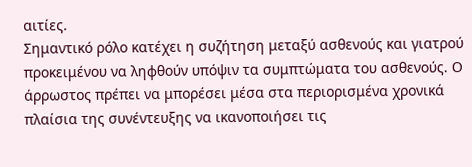αιτίες.
Σημαντικό ρόλο κατέχει η συζήτηση μεταξύ ασθενούς και γιατρού προκειμένου να ληφθούν υπόψιν τα συμπτώματα του ασθενούς. Ο άρρωστος πρέπει να μπορέσει μέσα στα περιορισμένα χρονικά πλαίσια της συνέντευξης να ικανοποιήσει τις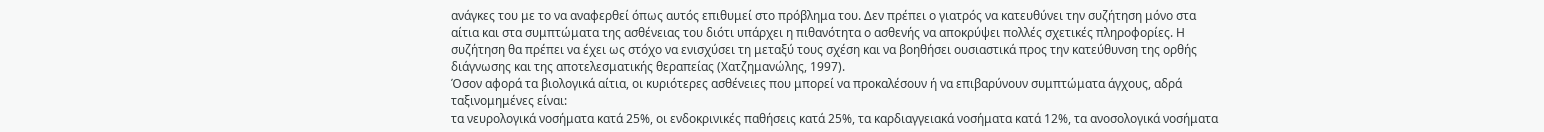ανάγκες του με το να αναφερθεί όπως αυτός επιθυμεί στο πρόβλημα του. Δεν πρέπει ο γιατρός να κατευθύνει την συζήτηση μόνο στα αίτια και στα συμπτώματα της ασθένειας του διότι υπάρχει η πιθανότητα ο ασθενής να αποκρύψει πολλές σχετικές πληροφορίες. Η συζήτηση θα πρέπει να έχει ως στόχο να ενισχύσει τη μεταξύ τους σχέση και να βοηθήσει ουσιαστικά προς την κατεύθυνση της ορθής διάγνωσης και της αποτελεσματικής θεραπείας (Χατζημανώλης, 1997).
Όσον αφορά τα βιολογικά αίτια, οι κυριότερες ασθένειες που μπορεί να προκαλέσουν ή να επιβαρύνουν συμπτώματα άγχους, αδρά ταξινομημένες είναι:
τα νευρολογικά νοσήματα κατά 25%, οι ενδοκρινικές παθήσεις κατά 25%, τα καρδιαγγειακά νοσήματα κατά 12%, τα ανοσολογικά νοσήματα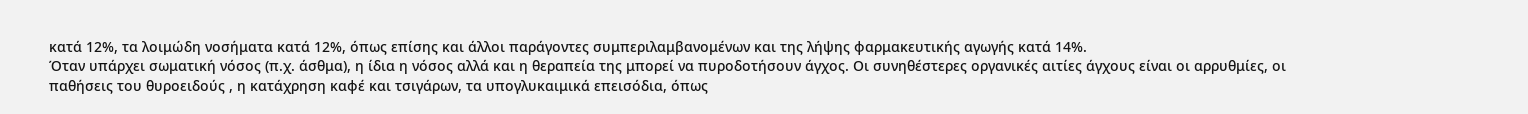κατά 12%, τα λοιμώδη νοσήματα κατά 12%, όπως επίσης και άλλοι παράγοντες συμπεριλαμβανομένων και της λήψης φαρμακευτικής αγωγής κατά 14%.
Όταν υπάρχει σωματική νόσος (π.χ. άσθμα), η ίδια η νόσος αλλά και η θεραπεία της μπορεί να πυροδοτήσουν άγχος. Οι συνηθέστερες οργανικές αιτίες άγχους είναι οι αρρυθμίες, οι παθήσεις του θυροειδούς , η κατάχρηση καφέ και τσιγάρων, τα υπογλυκαιμικά επεισόδια, όπως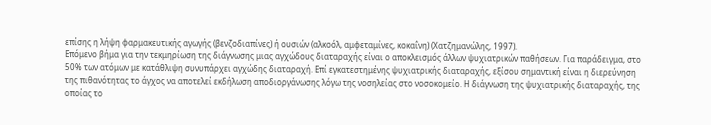επίσης η λήψη φαρμακευτικής αγωγής (βενζοδιαπίνες) ή ουσιών (αλκοόλ, αμφεταμίνες, κοκαΐνη) (Χατζημανώλης, 1997).
Επόμενο βήμα για την τεκμηρίωση της διάγνωσης μιας αγχώδους διαταραχής είναι ο αποκλεισμός άλλων ψυχιατρικών παθήσεων. Για παράδειγμα, στο 50% των ατόμων με κατάθλιψη συνυπάρχει αγχώδης διαταραχή. Επί εγκατεστημένης ψυχιατρικής διαταραχής, εξίσου σημαντική είναι η διερεύνηση της πιθανότητας το άγχος να αποτελεί εκδήλωση αποδιοργάνωσης λόγω της νοσηλείας στο νοσοκομείο. Η διάγνωση της ψυχιατρικής διαταραχής, της οποίας το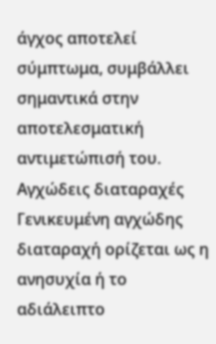άγχος αποτελεί σύμπτωμα, συμβάλλει σημαντικά στην αποτελεσματική αντιμετώπισή του.
Αγχώδεις διαταραχές
Γενικευμένη αγχώδης διαταραχή ορίζεται ως η ανησυχία ή το αδιάλειπτο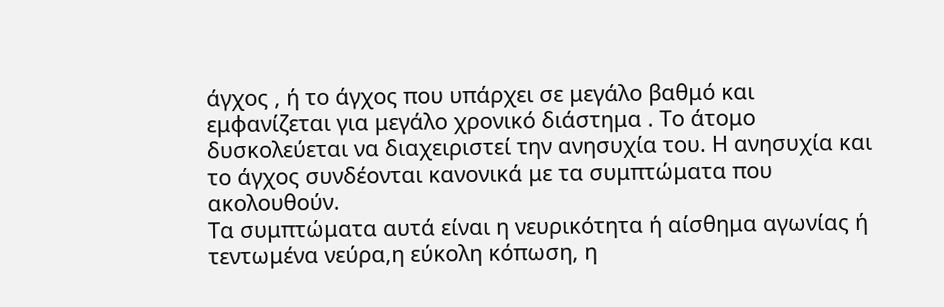άγχος , ή το άγχος που υπάρχει σε μεγάλο βαθμό και εμφανίζεται για μεγάλο χρονικό διάστημα . Το άτομο δυσκολεύεται να διαχειριστεί την ανησυχία του. Η ανησυχία και το άγχος συνδέονται κανονικά με τα συμπτώματα που ακολουθούν.
Τα συμπτώματα αυτά είναι η νευρικότητα ή αίσθημα αγωνίας ή τεντωμένα νεύρα,η εύκολη κόπωση, η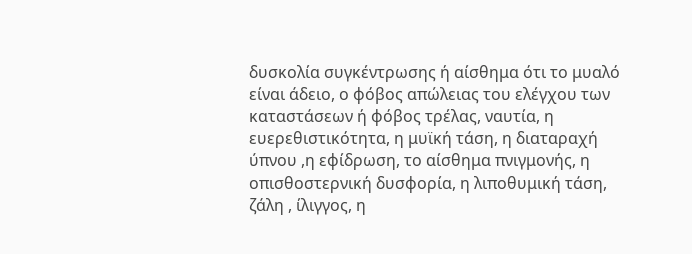δυσκολία συγκέντρωσης ή αίσθημα ότι το μυαλό είναι άδειο, ο φόβος απώλειας του ελέγχου των καταστάσεων ή φόβος τρέλας, ναυτία, η ευερεθιστικότητα, η μυϊκή τάση, η διαταραχή ύπνου ,η εφίδρωση, το αίσθημα πνιγμονής, η οπισθοστερνική δυσφορία, η λιποθυμική τάση, ζάλη , ίλιγγος, η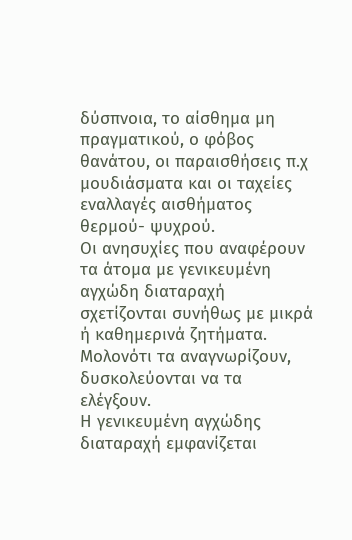δύσπνοια, το αίσθημα μη πραγματικού, ο φόβος θανάτου, οι παραισθήσεις π.χ μουδιάσματα και οι ταχείες εναλλαγές αισθήματος θερμού- ψυχρού.
Οι ανησυχίες που αναφέρουν τα άτομα με γενικευμένη αγχώδη διαταραχή σχετίζονται συνήθως με μικρά ή καθημερινά ζητήματα. Μολονότι τα αναγνωρίζουν, δυσκολεύονται να τα ελέγξουν.
Η γενικευμένη αγχώδης διαταραχή εμφανίζεται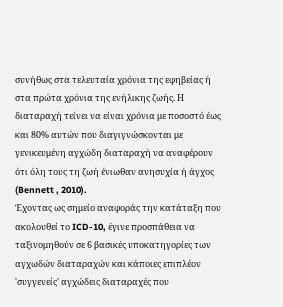συνήθως στα τελευταία χρόνια της εφηβείας ή στα πρώτα χρόνια της ενήλικης ζωής. Η διαταραχή τείνει να είναι χρόνια με ποσοστό έως και 80% αυτών που διαγιγνώσκονται με γενικευμένη αγχώδη διαταραχή να αναφέρουν ότι όλη τους τη ζωή ένιωθαν ανησυχία ή άγχος (Bennett , 2010).
Έχοντας ως σημείο αναφοράς την κατάταξη που ακολουθεί το ICD-10, έγινε προσπάθεια να ταξινομηθούν σε 6 βασικές υποκατηγορίες των αγχωδών διαταραχών και κάποιες επιπλέον 'συγγενείς' αγχώδεις διαταραχές που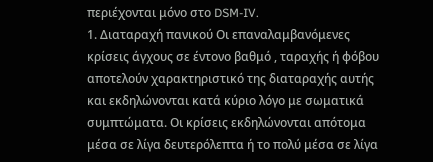περιέχονται μόνο στο DSM-IV.
1. Διαταραχή πανικού Οι επαναλαμβανόμενες κρίσεις άγχους σε έντονο βαθμό , ταραχής ή φόβου αποτελούν χαρακτηριστικό της διαταραχής αυτής και εκδηλώνονται κατά κύριο λόγο με σωματικά συμπτώματα. Οι κρίσεις εκδηλώνονται απότομα μέσα σε λίγα δευτερόλεπτα ή το πολύ μέσα σε λίγα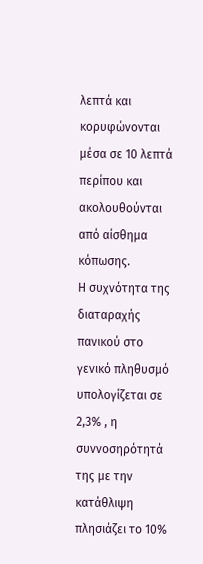λεπτά και κορυφώνονται μέσα σε 10 λεπτά περίπου και ακολουθούνται από αίσθημα κόπωσης.
Η συχνότητα της διαταραχής πανικού στο γενικό πληθυσμό υπολογίζεται σε 2,3% , η συννοσηρότητά της με την κατάθλιψη πλησιάζει το 10%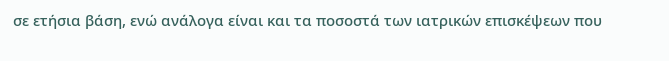σε ετήσια βάση, ενώ ανάλογα είναι και τα ποσοστά των ιατρικών επισκέψεων που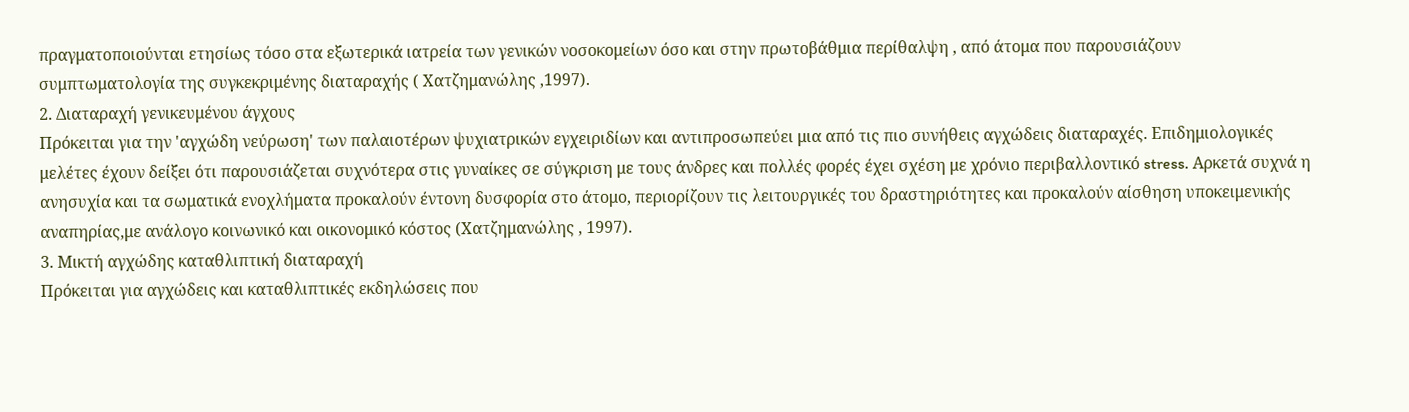πραγματοποιούνται ετησίως τόσο στα εξωτερικά ιατρεία των γενικών νοσοκομείων όσο και στην πρωτοβάθμια περίθαλψη , από άτομα που παρουσιάζουν συμπτωματολογία της συγκεκριμένης διαταραχής ( Χατζημανώλης ,1997).
2. Διαταραχή γενικευμένου άγχους
Πρόκειται για την 'αγχώδη νεύρωση' των παλαιοτέρων ψυχιατρικών εγχειριδίων και αντιπροσωπεύει μια από τις πιο συνήθεις αγχώδεις διαταραχές. Επιδημιολογικές μελέτες έχουν δείξει ότι παρουσιάζεται συχνότερα στις γυναίκες σε σύγκριση με τους άνδρες και πολλές φορές έχει σχέση με χρόνιο περιβαλλοντικό stress. Αρκετά συχνά η ανησυχία και τα σωματικά ενοχλήματα προκαλούν έντονη δυσφορία στο άτομο, περιορίζουν τις λειτουργικές του δραστηριότητες και προκαλούν αίσθηση υποκειμενικής αναπηρίας,με ανάλογο κοινωνικό και οικονομικό κόστος (Χατζημανώλης , 1997).
3. Μικτή αγχώδης καταθλιπτική διαταραχή
Πρόκειται για αγχώδεις και καταθλιπτικές εκδηλώσεις που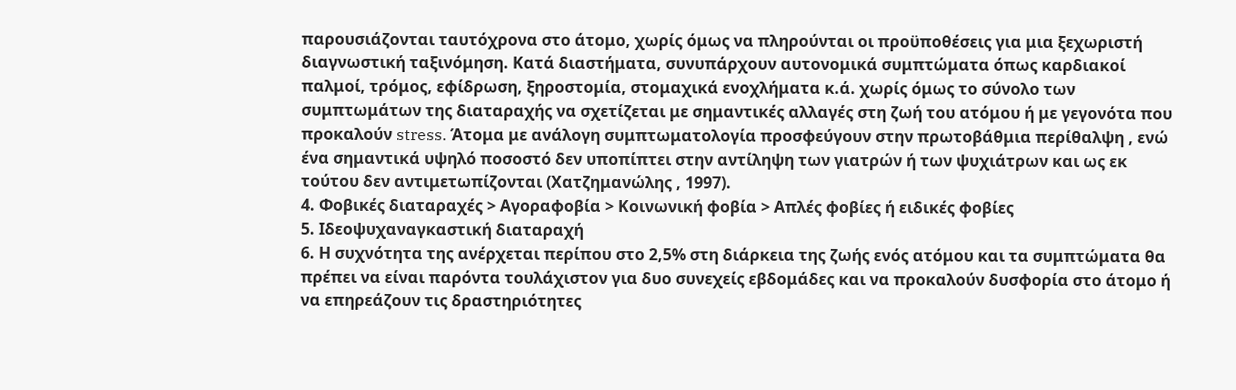παρουσιάζονται ταυτόχρονα στο άτομο, χωρίς όμως να πληρούνται οι προϋποθέσεις για μια ξεχωριστή διαγνωστική ταξινόμηση. Κατά διαστήματα, συνυπάρχουν αυτονομικά συμπτώματα όπως καρδιακοί παλμοί, τρόμος, εφίδρωση, ξηροστομία, στομαχικά ενοχλήματα κ.ά. χωρίς όμως το σύνολο των συμπτωμάτων της διαταραχής να σχετίζεται με σημαντικές αλλαγές στη ζωή του ατόμου ή με γεγονότα που προκαλούν stress. Άτομα με ανάλογη συμπτωματολογία προσφεύγουν στην πρωτοβάθμια περίθαλψη , ενώ ένα σημαντικά υψηλό ποσοστό δεν υποπίπτει στην αντίληψη των γιατρών ή των ψυχιάτρων και ως εκ τούτου δεν αντιμετωπίζονται (Χατζημανώλης , 1997).
4. Φοβικές διαταραχές > Αγοραφοβία > Κοινωνική φοβία > Απλές φοβίες ή ειδικές φοβίες
5. Ιδεοψυχαναγκαστική διαταραχή
6. Η συχνότητα της ανέρχεται περίπου στο 2,5% στη διάρκεια της ζωής ενός ατόμου και τα συμπτώματα θα πρέπει να είναι παρόντα τουλάχιστον για δυο συνεχείς εβδομάδες και να προκαλούν δυσφορία στο άτομο ή να επηρεάζουν τις δραστηριότητες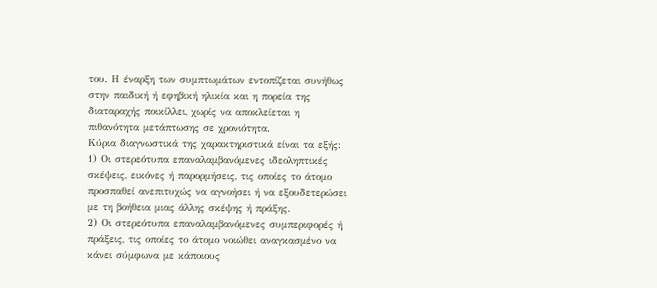του. Η έναρξη των συμπτωμάτων εντοπίζεται συνήθως στην παιδική ή εφηβική ηλικία και η πορεία της διαταραχής ποικίλλει, χωρίς να αποκλείεται η πιθανότητα μετάπτωσης σε χρονιότητα.
Κύρια διαγνωστικά της χαρακτηριστικά είναι τα εξής:
1) Οι στερεότυπα επαναλαμβανόμενες ιδεοληπτικές σκέψεις, εικόνες ή παρορμήσεις, τις οποίες το άτομο προσπαθεί ανεπιτυχώς να αγνοήσει ή να εξουδετερώσει με τη βοήθεια μιας άλλης σκέψης ή πράξης.
2) Οι στερεότυπα επαναλαμβανόμενες συμπεριφορές ή πράξεις, τις οποίες το άτομο νοιώθει αναγκασμένο να κάνει σύμφωνα με κάποιους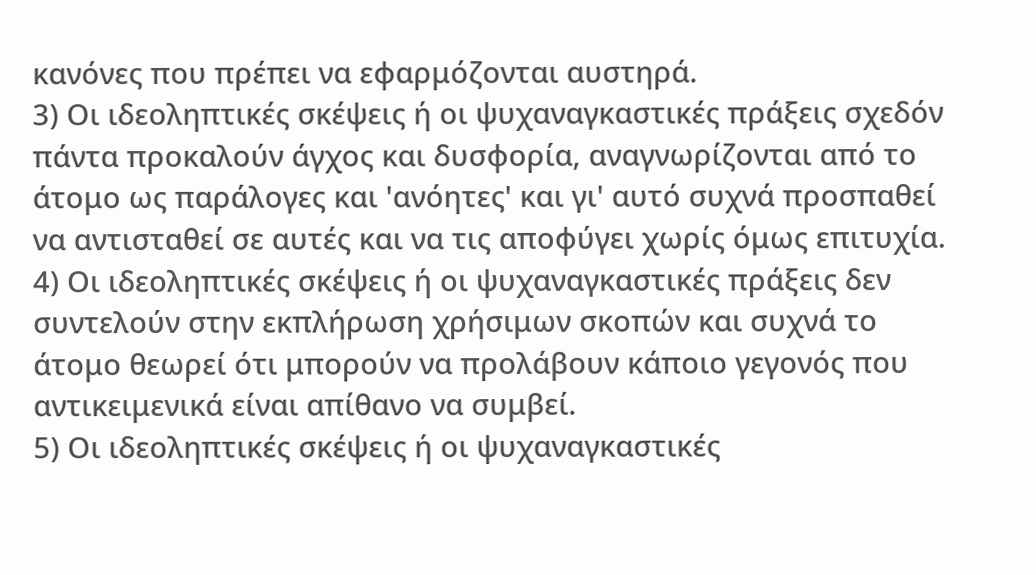κανόνες που πρέπει να εφαρμόζονται αυστηρά.
3) Οι ιδεοληπτικές σκέψεις ή οι ψυχαναγκαστικές πράξεις σχεδόν πάντα προκαλούν άγχος και δυσφορία, αναγνωρίζονται από το άτομο ως παράλογες και 'ανόητες' και γι' αυτό συχνά προσπαθεί να αντισταθεί σε αυτές και να τις αποφύγει χωρίς όμως επιτυχία.
4) Οι ιδεοληπτικές σκέψεις ή οι ψυχαναγκαστικές πράξεις δεν συντελούν στην εκπλήρωση χρήσιμων σκοπών και συχνά το άτομο θεωρεί ότι μπορούν να προλάβουν κάποιο γεγονός που αντικειμενικά είναι απίθανο να συμβεί.
5) Οι ιδεοληπτικές σκέψεις ή οι ψυχαναγκαστικές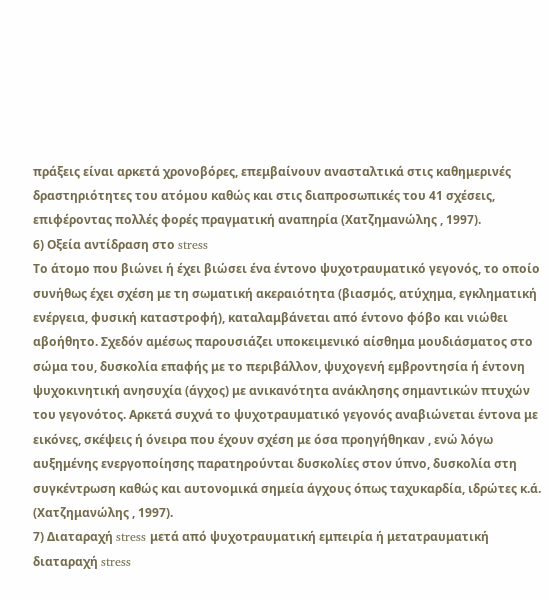πράξεις είναι αρκετά χρονοβόρες, επεμβαίνουν ανασταλτικά στις καθημερινές δραστηριότητες του ατόμου καθώς και στις διαπροσωπικές του 41 σχέσεις, επιφέροντας πολλές φορές πραγματική αναπηρία (Χατζημανώλης , 1997).
6) Οξεία αντίδραση στο stress
Το άτομο που βιώνει ή έχει βιώσει ένα έντονο ψυχοτραυματικό γεγονός, το οποίο συνήθως έχει σχέση με τη σωματική ακεραιότητα (βιασμός, ατύχημα, εγκληματική ενέργεια, φυσική καταστροφή), καταλαμβάνεται από έντονο φόβο και νιώθει αβοήθητο. Σχεδόν αμέσως παρουσιάζει υποκειμενικό αίσθημα μουδιάσματος στο σώμα του, δυσκολία επαφής με το περιβάλλον, ψυχογενή εμβροντησία ή έντονη ψυχοκινητική ανησυχία (άγχος) με ανικανότητα ανάκλησης σημαντικών πτυχών του γεγονότος. Αρκετά συχνά το ψυχοτραυματικό γεγονός αναβιώνεται έντονα με εικόνες, σκέψεις ή όνειρα που έχουν σχέση με όσα προηγήθηκαν , ενώ λόγω αυξημένης ενεργοποίησης παρατηρούνται δυσκολίες στον ύπνο, δυσκολία στη συγκέντρωση καθώς και αυτονομικά σημεία άγχους όπως ταχυκαρδία, ιδρώτες κ.ά. (Χατζημανώλης , 1997).
7) Διαταραχή stress μετά από ψυχοτραυματική εμπειρία ή μετατραυματική διαταραχή stress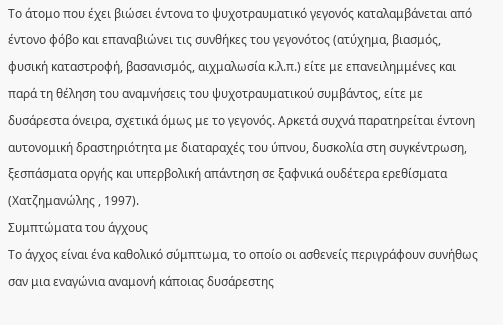Το άτομο που έχει βιώσει έντονα το ψυχοτραυματικό γεγονός καταλαμβάνεται από έντονο φόβο και επαναβιώνει τις συνθήκες του γεγονότος (ατύχημα, βιασμός, φυσική καταστροφή, βασανισμός, αιχμαλωσία κ.λ.π.) είτε με επανειλημμένες και παρά τη θέληση του αναμνήσεις του ψυχοτραυματικού συμβάντος, είτε με δυσάρεστα όνειρα, σχετικά όμως με το γεγονός. Αρκετά συχνά παρατηρείται έντονη αυτονομική δραστηριότητα με διαταραχές του ύπνου, δυσκολία στη συγκέντρωση, ξεσπάσματα οργής και υπερβολική απάντηση σε ξαφνικά ουδέτερα ερεθίσματα (Χατζημανώλης , 1997).
Συμπτώματα του άγχους
Το άγχος είναι ένα καθολικό σύμπτωμα, το οποίο οι ασθενείς περιγράφουν συνήθως σαν μια εναγώνια αναμονή κάποιας δυσάρεστης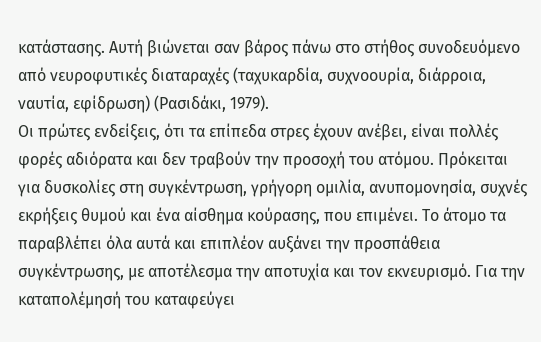κατάστασης. Αυτή βιώνεται σαν βάρος πάνω στο στήθος συνοδευόμενο από νευροφυτικές διαταραχές (ταχυκαρδία, συχνοουρία, διάρροια, ναυτία, εφίδρωση) (Ρασιδάκι, 1979).
Οι πρώτες ενδείξεις, ότι τα επίπεδα στρες έχουν ανέβει, είναι πολλές φορές αδιόρατα και δεν τραβούν την προσοχή του ατόμου. Πρόκειται για δυσκολίες στη συγκέντρωση, γρήγορη ομιλία, ανυπομονησία, συχνές εκρήξεις θυμού και ένα αίσθημα κούρασης, που επιμένει. Το άτομο τα παραβλέπει όλα αυτά και επιπλέον αυξάνει την προσπάθεια συγκέντρωσης, με αποτέλεσμα την αποτυχία και τον εκνευρισμό. Για την καταπολέμησή του καταφεύγει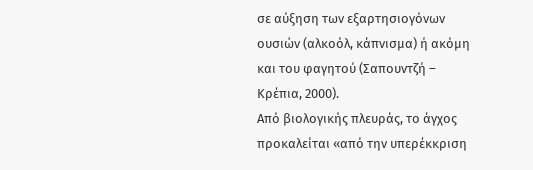σε αύξηση των εξαρτησιογόνων ουσιών (αλκοόλ, κάπνισμα) ή ακόμη και του φαγητού (Σαπουντζή – Κρέπια, 2000).
Από βιολογικής πλευράς, το άγχος προκαλείται «από την υπερέκκριση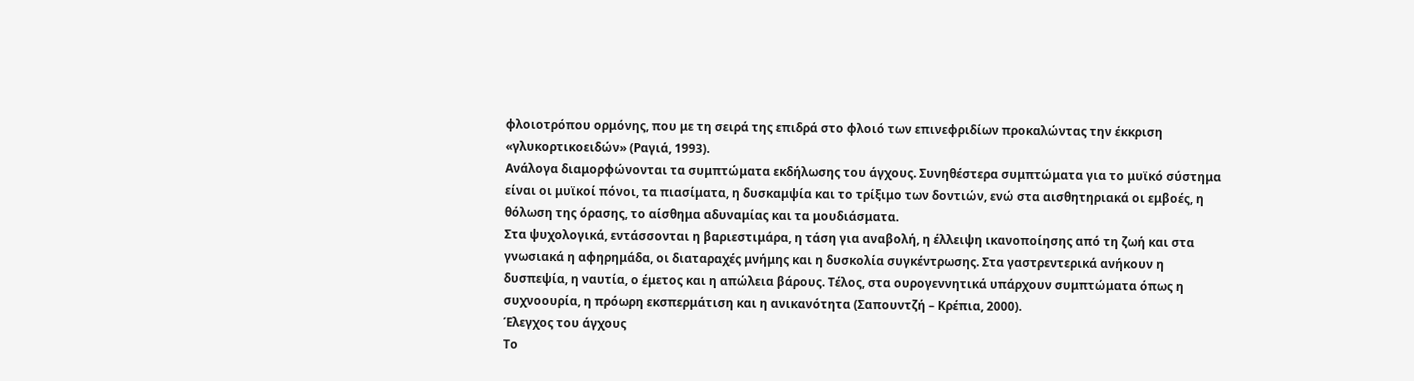φλοιοτρόπου ορμόνης, που με τη σειρά της επιδρά στο φλοιό των επινεφριδίων προκαλώντας την έκκριση «γλυκορτικοειδών» (Ραγιά, 1993).
Ανάλογα διαμορφώνονται τα συμπτώματα εκδήλωσης του άγχους. Συνηθέστερα συμπτώματα για το μυϊκό σύστημα είναι οι μυϊκοί πόνοι, τα πιασίματα, η δυσκαμψία και το τρίξιμο των δοντιών, ενώ στα αισθητηριακά οι εμβοές, η θόλωση της όρασης, το αίσθημα αδυναμίας και τα μουδιάσματα.
Στα ψυχολογικά, εντάσσονται η βαριεστιμάρα, η τάση για αναβολή, η έλλειψη ικανοποίησης από τη ζωή και στα γνωσιακά η αφηρημάδα, οι διαταραχές μνήμης και η δυσκολία συγκέντρωσης. Στα γαστρεντερικά ανήκουν η δυσπεψία, η ναυτία, ο έμετος και η απώλεια βάρους. Τέλος, στα ουρογεννητικά υπάρχουν συμπτώματα όπως η συχνοουρία, η πρόωρη εκσπερμάτιση και η ανικανότητα (Σαπουντζή – Κρέπια, 2000).
Έλεγχος του άγχους
Το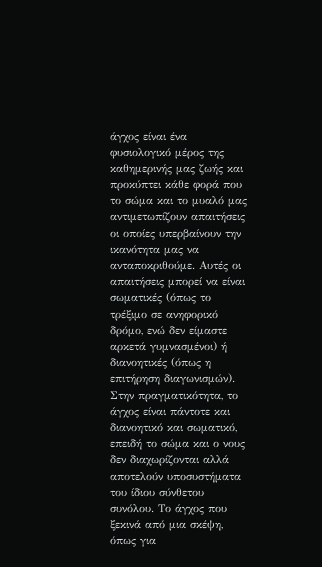άγχος είναι ένα φυσιολογικό μέρος της καθημερινής μας ζωής και προκύπτει κάθε φορά που το σώμα και το μυαλό μας αντιμετωπίζουν απαιτήσεις οι οποίες υπερβαίνουν την ικανότητα μας να ανταποκριθούμε. Αυτές οι απαιτήσεις μπορεί να είναι σωματικές (όπως το τρέξιμο σε ανηφορικό δρόμο, ενώ δεν είμαστε αρκετά γυμνασμένοι) ή διανοητικές (όπως η επιτήρηση διαγωνισμών).
Στην πραγματικότητα, το άγχος είναι πάντοτε και διανοητικό και σωματικό, επειδή το σώμα και ο νους δεν διαχωρίζονται αλλά αποτελούν υποσυστήματα του ίδιου σύνθετου συνόλου. Το άγχος που ξεκινά από μια σκέψη, όπως για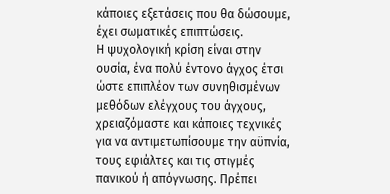κάποιες εξετάσεις που θα δώσουμε, έχει σωματικές επιπτώσεις.
Η ψυχολογική κρίση είναι στην ουσία, ένα πολύ έντονο άγχος έτσι ώστε επιπλέον των συνηθισμένων μεθόδων ελέγχους του άγχους, χρειαζόμαστε και κάποιες τεχνικές για να αντιμετωπίσουμε την αϋπνία, τους εφιάλτες και τις στιγμές πανικού ή απόγνωσης. Πρέπει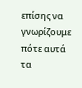επίσης να γνωρίζουμε πότε αυτά τα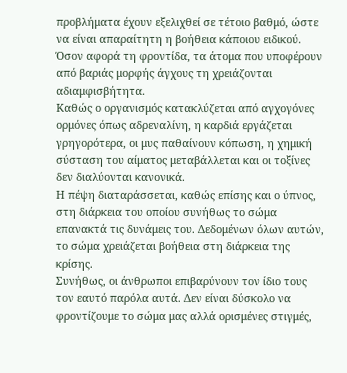προβλήματα έχουν εξελιχθεί σε τέτοιο βαθμό, ώστε να είναι απαραίτητη η βοήθεια κάποιου ειδικού.
Όσον αφορά τη φροντίδα, τα άτομα που υποφέρουν από βαριάς μορφής άγχους τη χρειάζονται αδιαμφισβήτητα.
Καθώς ο οργανισμός κατακλύζεται από αγχογόνες ορμόνες όπως αδρεναλίνη, η καρδιά εργάζεται γρηγορότερα, οι μυς παθαίνουν κόπωση, η χημική σύσταση του αίματος μεταβάλλεται και οι τοξίνες δεν διαλύονται κανονικά.
Η πέψη διαταράσσεται, καθώς επίσης και ο ύπνος, στη διάρκεια του οποίου συνήθως το σώμα επανακτά τις δυνάμεις του. Δεδομένων όλων αυτών, το σώμα χρειάζεται βοήθεια στη διάρκεια της κρίσης.
Συνήθως, οι άνθρωποι επιβαρύνουν τον ίδιο τους τον εαυτό παρόλα αυτά. Δεν είναι δύσκολο να φροντίζουμε το σώμα μας αλλά ορισμένες στιγμές,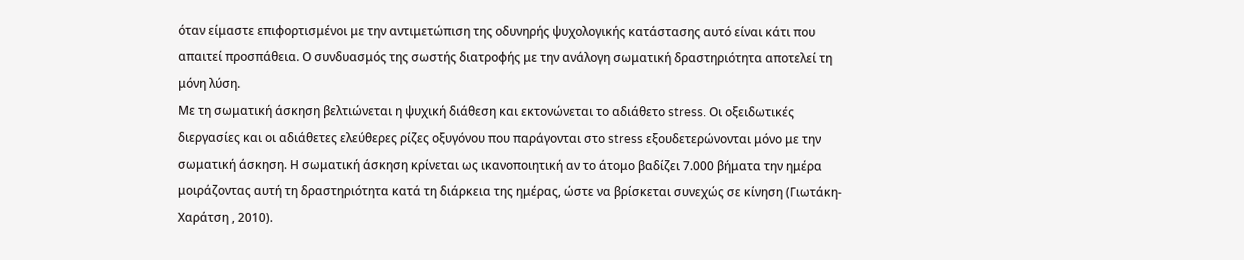όταν είμαστε επιφορτισμένοι με την αντιμετώπιση της οδυνηρής ψυχολογικής κατάστασης αυτό είναι κάτι που απαιτεί προσπάθεια. Ο συνδυασμός της σωστής διατροφής με την ανάλογη σωματική δραστηριότητα αποτελεί τη μόνη λύση.
Με τη σωματική άσκηση βελτιώνεται η ψυχική διάθεση και εκτονώνεται το αδιάθετο stress. Οι οξειδωτικές διεργασίες και οι αδιάθετες ελεύθερες ρίζες οξυγόνου που παράγονται στο stress εξουδετερώνονται μόνο με την σωματική άσκηση. Η σωματική άσκηση κρίνεται ως ικανοποιητική αν το άτομο βαδίζει 7.000 βήματα την ημέρα μοιράζοντας αυτή τη δραστηριότητα κατά τη διάρκεια της ημέρας, ώστε να βρίσκεται συνεχώς σε κίνηση (Γιωτάκη-Χαράτση , 2010).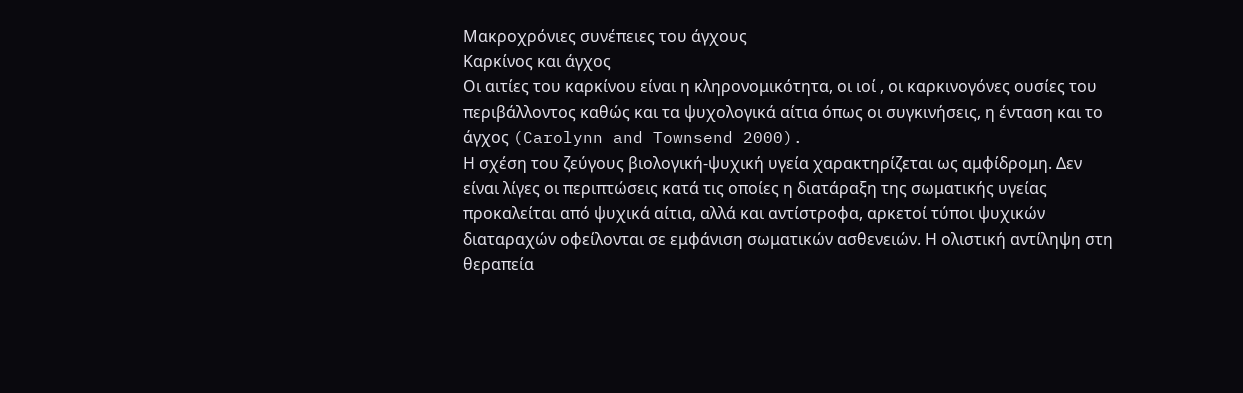Μακροχρόνιες συνέπειες του άγχους
Καρκίνος και άγχος
Οι αιτίες του καρκίνου είναι η κληρονομικότητα, οι ιοί , οι καρκινογόνες ουσίες του περιβάλλοντος καθώς και τα ψυχολογικά αίτια όπως οι συγκινήσεις, η ένταση και το άγχος (Carolynn and Townsend 2000).
Η σχέση του ζεύγους βιολογική-ψυχική υγεία χαρακτηρίζεται ως αμφίδρομη. Δεν είναι λίγες οι περιπτώσεις κατά τις οποίες η διατάραξη της σωματικής υγείας προκαλείται από ψυχικά αίτια, αλλά και αντίστροφα, αρκετοί τύποι ψυχικών διαταραχών οφείλονται σε εμφάνιση σωματικών ασθενειών. Η ολιστική αντίληψη στη θεραπεία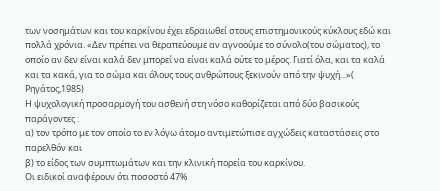των νοσημάτων και του καρκίνου έχει εδραιωθεί στους επιστημονικούς κύκλους εδώ και πολλά χρόνια. «Δεν πρέπει να θεραπεύουμε αν αγνοούμε το σύνολο(του σώματος), το οποίο αν δεν είναι καλά δεν μπορεί να είναι καλά ούτε το μέρος. Γιατί όλα, και τα καλά και τα κακά, για το σώμα και όλους τους ανθρώπους ξεκινούν από την ψυχή...»( Ρηγάτος,1985)
Η ψυχολογική προσαρμογή του ασθενή στη νόσο καθορίζεται από δύο βασικούς παράγοντες :
α) τον τρόπο με τον οποίο το εν λόγω άτομο αντιμετώπισε αγχώδεις καταστάσεις στο παρελθόν και
β) το είδος των συμπτωμάτων και την κλινική πορεία του καρκίνου.
Οι ειδικοί αναφέρουν ότι ποσοστό 47%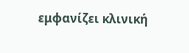εμφανίζει κλινική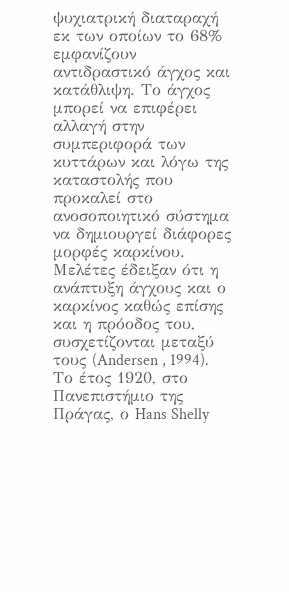ψυχιατρική διαταραχή εκ των οποίων το 68% εμφανίζουν αντιδραστικό άγχος και κατάθλιψη. Το άγχος μπορεί να επιφέρει αλλαγή στην συμπεριφορά των κυττάρων και λόγω της καταστολής που προκαλεί στο ανοσοποιητικό σύστημα να δημιουργεί διάφορες μορφές καρκίνου. Μελέτες έδειξαν ότι η ανάπτυξη άγχους και ο καρκίνος καθώς επίσης και η πρόοδος του, συσχετίζονται μεταξύ τους (Andersen , 1994).
Το έτος 1920, στο Πανεπιστήμιο της Πράγας, ο Hans Shelly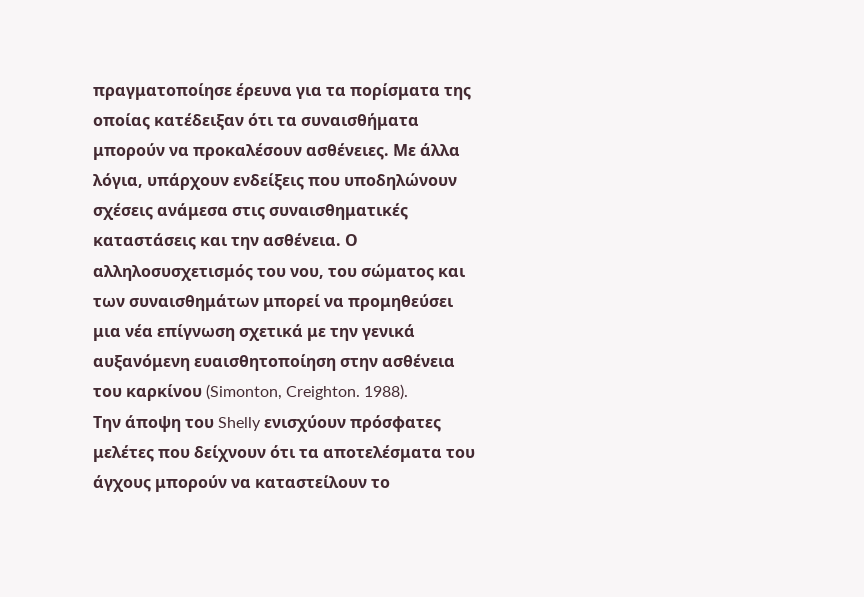πραγματοποίησε έρευνα για τα πορίσματα της οποίας κατέδειξαν ότι τα συναισθήματα μπορούν να προκαλέσουν ασθένειες. Με άλλα λόγια, υπάρχουν ενδείξεις που υποδηλώνουν σχέσεις ανάμεσα στις συναισθηματικές καταστάσεις και την ασθένεια. Ο αλληλοσυσχετισμός του νου, του σώματος και των συναισθημάτων μπορεί να προμηθεύσει μια νέα επίγνωση σχετικά με την γενικά αυξανόμενη ευαισθητοποίηση στην ασθένεια του καρκίνου (Simonton, Creighton. 1988).
Την άποψη του Shelly ενισχύουν πρόσφατες μελέτες που δείχνουν ότι τα αποτελέσματα του άγχους μπορούν να καταστείλουν το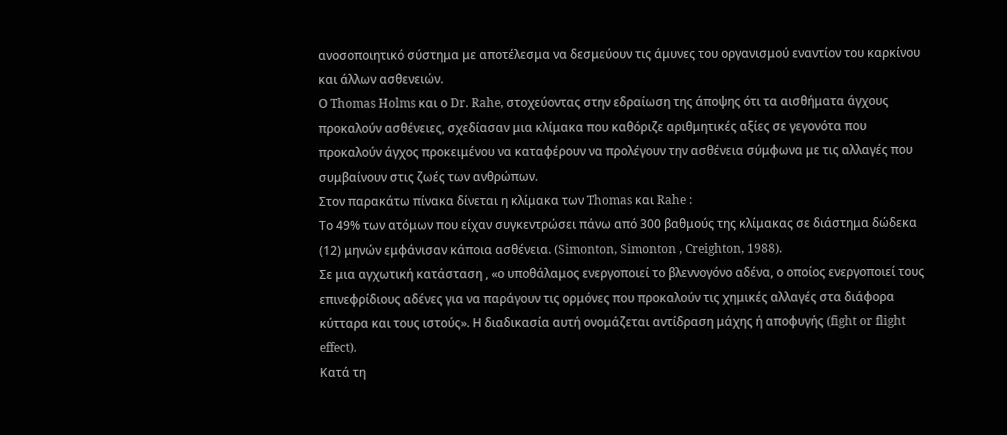ανοσοποιητικό σύστημα με αποτέλεσμα να δεσμεύουν τις άμυνες του οργανισμού εναντίον του καρκίνου και άλλων ασθενειών.
Ο Thomas Holms και ο Dr. Rahe, στοχεύοντας στην εδραίωση της άποψης ότι τα αισθήματα άγχους προκαλούν ασθένειες, σχεδίασαν μια κλίμακα που καθόριζε αριθμητικές αξίες σε γεγονότα που προκαλούν άγχος προκειμένου να καταφέρουν να προλέγουν την ασθένεια σύμφωνα με τις αλλαγές που συμβαίνουν στις ζωές των ανθρώπων.
Στον παρακάτω πίνακα δίνεται η κλίμακα των Thomas και Rahe :
Το 49% των ατόμων που είχαν συγκεντρώσει πάνω από 300 βαθμούς της κλίμακας σε διάστημα δώδεκα (12) μηνών εμφάνισαν κάποια ασθένεια. (Simonton, Simonton , Creighton, 1988).
Σε μια αγχωτική κατάσταση , «ο υποθάλαμος ενεργοποιεί το βλεννογόνο αδένα, ο οποίος ενεργοποιεί τους επινεφρίδιους αδένες για να παράγουν τις ορμόνες που προκαλούν τις χημικές αλλαγές στα διάφορα κύτταρα και τους ιστούς». Η διαδικασία αυτή ονομάζεται αντίδραση μάχης ή αποφυγής (fight or flight effect).
Κατά τη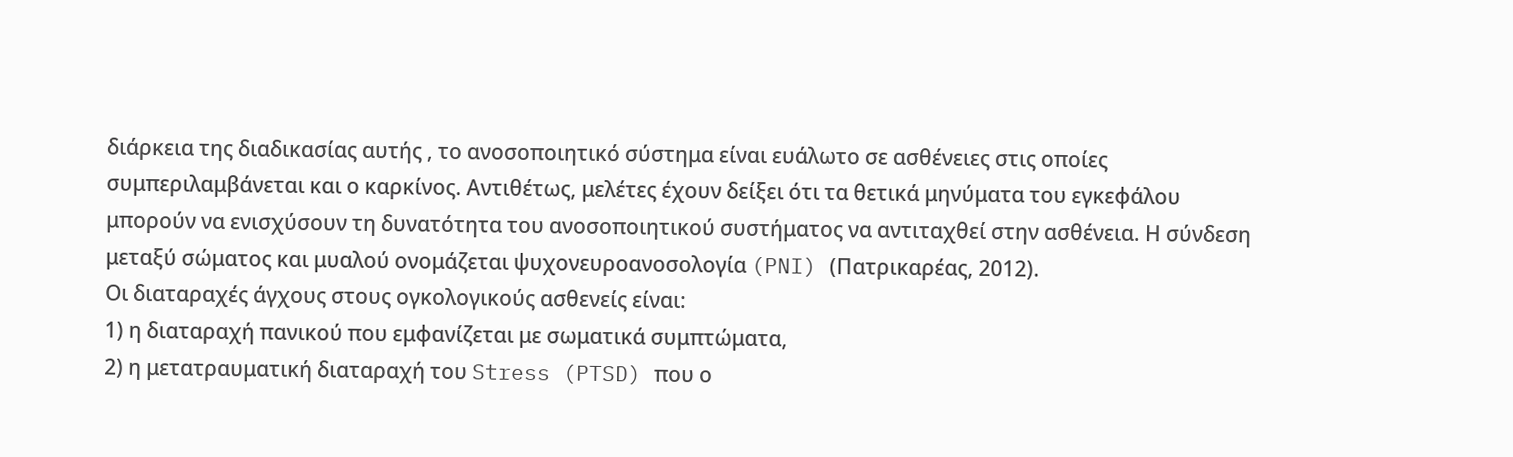διάρκεια της διαδικασίας αυτής , το ανοσοποιητικό σύστημα είναι ευάλωτο σε ασθένειες στις οποίες συμπεριλαμβάνεται και ο καρκίνος. Αντιθέτως, μελέτες έχουν δείξει ότι τα θετικά μηνύματα του εγκεφάλου μπορούν να ενισχύσουν τη δυνατότητα του ανοσοποιητικού συστήματος να αντιταχθεί στην ασθένεια. Η σύνδεση μεταξύ σώματος και μυαλού ονομάζεται ψυχονευροανοσολογία (PNI) (Πατρικαρέας, 2012).
Οι διαταραχές άγχους στους ογκολογικούς ασθενείς είναι:
1) η διαταραχή πανικού που εμφανίζεται με σωματικά συμπτώματα,
2) η μετατραυματική διαταραχή του Stress (PTSD) που ο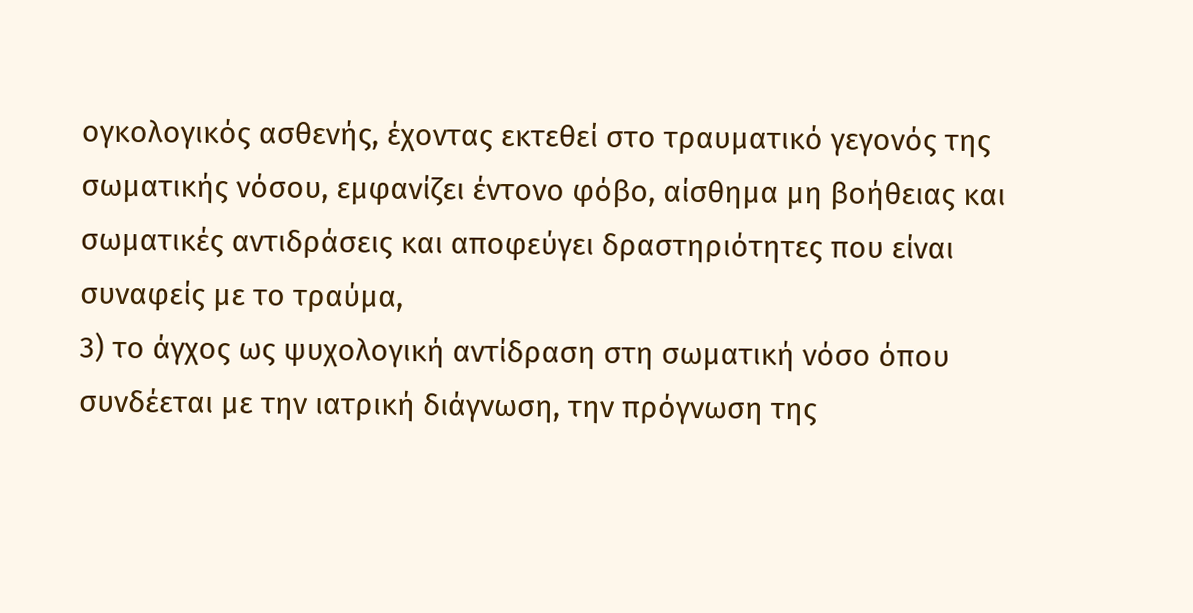ογκολογικός ασθενής, έχοντας εκτεθεί στο τραυματικό γεγονός της σωματικής νόσου, εμφανίζει έντονο φόβο, αίσθημα μη βοήθειας και σωματικές αντιδράσεις και αποφεύγει δραστηριότητες που είναι συναφείς με το τραύμα,
3) το άγχος ως ψυχολογική αντίδραση στη σωματική νόσο όπου συνδέεται με την ιατρική διάγνωση, την πρόγνωση της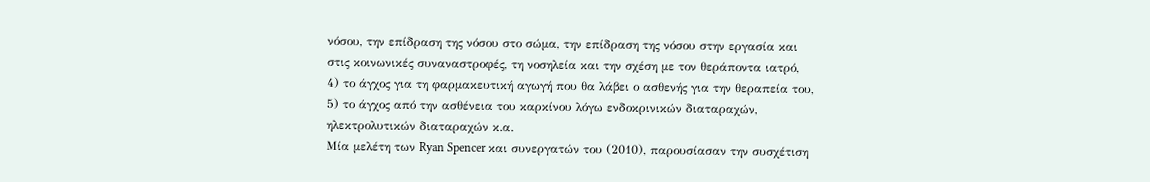νόσου, την επίδραση της νόσου στο σώμα, την επίδραση της νόσου στην εργασία και στις κοινωνικές συναναστροφές, τη νοσηλεία και την σχέση με τον θεράποντα ιατρό,
4) το άγχος για τη φαρμακευτική αγωγή που θα λάβει ο ασθενής για την θεραπεία του,
5) το άγχος από την ασθένεια του καρκίνου λόγω ενδοκρινικών διαταραχών, ηλεκτρολυτικών διαταραχών κ.α.
Μία μελέτη των Ryan Spencer και συνεργατών του (2010), παρουσίασαν την συσχέτιση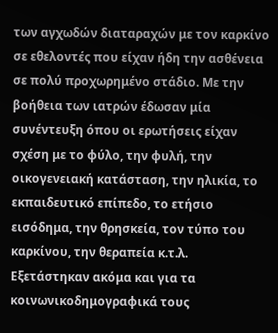των αγχωδών διαταραχών με τον καρκίνο σε εθελοντές που είχαν ήδη την ασθένεια σε πολύ προχωρημένο στάδιο. Με την βοήθεια των ιατρών έδωσαν μία συνέντευξη όπου οι ερωτήσεις είχαν σχέση με το φύλο, την φυλή, την οικογενειακή κατάσταση, την ηλικία, το εκπαιδευτικό επίπεδο, το ετήσιο εισόδημα, την θρησκεία, τον τύπο του καρκίνου, την θεραπεία κ.τ.λ.
Εξετάστηκαν ακόμα και για τα κοινωνικοδημογραφικά τους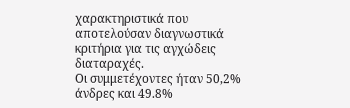χαρακτηριστικά που αποτελούσαν διαγνωστικά κριτήρια για τις αγχώδεις διαταραχές.
Οι συμμετέχοντες ήταν 50,2% άνδρες και 49.8%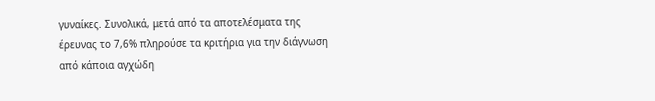γυναίκες. Συνολικά, μετά από τα αποτελέσματα της έρευνας το 7,6% πληρούσε τα κριτήρια για την διάγνωση από κάποια αγχώδη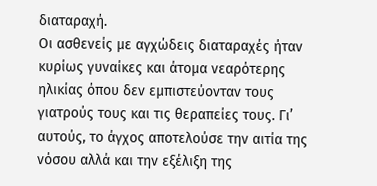διαταραχή.
Οι ασθενείς με αγχώδεις διαταραχές ήταν κυρίως γυναίκες και άτομα νεαρότερης ηλικίας όπου δεν εμπιστεύονταν τους γιατρούς τους και τις θεραπείες τους. Γι’ αυτούς, το άγχος αποτελούσε την αιτία της νόσου αλλά και την εξέλιξη της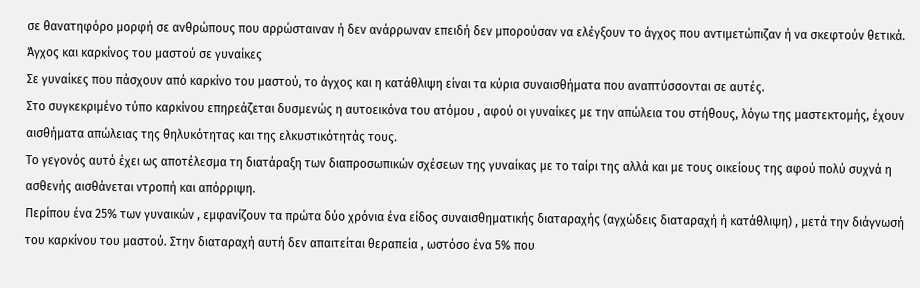σε θανατηφόρο μορφή σε ανθρώπους που αρρώσταιναν ή δεν ανάρρωναν επειδή δεν μπορούσαν να ελέγξουν το άγχος που αντιμετώπιζαν ή να σκεφτούν θετικά.
Άγχος και καρκίνος του μαστού σε γυναίκες
Σε γυναίκες που πάσχουν από καρκίνο του μαστού, το άγχος και η κατάθλιψη είναι τα κύρια συναισθήματα που αναπτύσσονται σε αυτές.
Στο συγκεκριμένο τύπο καρκίνου επηρεάζεται δυσμενώς η αυτοεικόνα του ατόμου , αφού οι γυναίκες με την απώλεια του στήθους, λόγω της μαστεκτομής, έχουν αισθήματα απώλειας της θηλυκότητας και της ελκυστικότητάς τους.
Το γεγονός αυτό έχει ως αποτέλεσμα τη διατάραξη των διαπροσωπικών σχέσεων της γυναίκας με το ταίρι της αλλά και με τους οικείους της αφού πολύ συχνά η ασθενής αισθάνεται ντροπή και απόρριψη.
Περίπου ένα 25% των γυναικών , εμφανίζουν τα πρώτα δύο χρόνια ένα είδος συναισθηματικής διαταραχής (αγχώδεις διαταραχή ή κατάθλιψη) , μετά την διάγνωσή του καρκίνου του μαστού. Στην διαταραχή αυτή δεν απαιτείται θεραπεία , ωστόσο ένα 5% που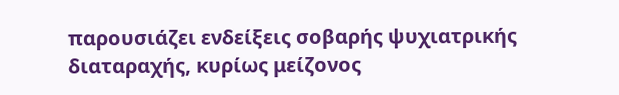παρουσιάζει ενδείξεις σοβαρής ψυχιατρικής διαταραχής, κυρίως μείζονος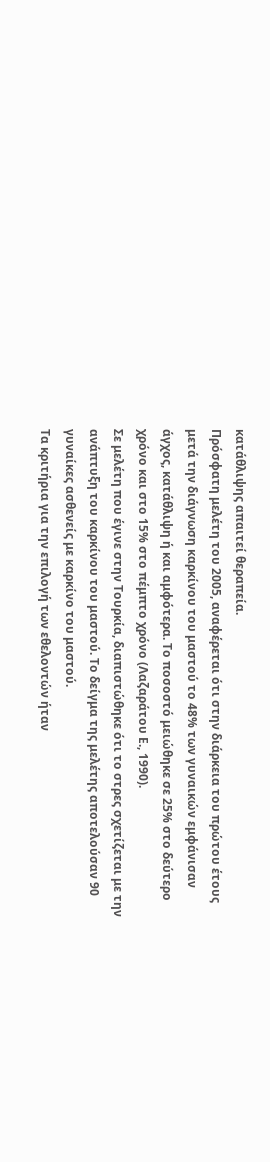κατάθλιψης απαιτεί θεραπεία.
Πρόσφατη μελέτη του 2005, αναφέρεται ότι στην διάρκεια του πρώτου έτους μετά την διάγνωση καρκίνου του μαστού το 48% των γυναικών εμφάνισαν άγχος, κατάθλιψη ή και αμφότερα. Το ποσοστό μειώθηκε σε 25% στο δεύτερο χρόνο και στο 15% στο πέμπτο χρόνο (Λαζαράτου Ε., 1990).
Σε μελέτη που έγινε στην Τουρκία, διαπιστώθηκε ότι το στρες σχετίζεται με την ανάπτυξη του καρκίνου του μαστού. Το δείγμα της μελέτης αποτελούσαν 90 γυναίκες ασθενείς με καρκίνο του μαστού.
Τα κριτήρια για την επιλογή των εθελοντών ήταν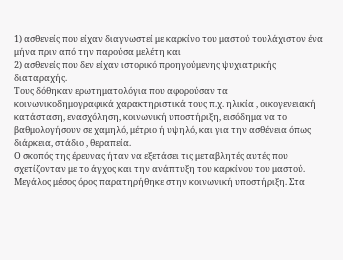1) ασθενείς που είχαν διαγνωστεί με καρκίνο του μαστού τουλάχιστον ένα μήνα πριν από την παρούσα μελέτη και
2) ασθενείς που δεν είχαν ιστορικό προηγούμενης ψυχιατρικής διαταραχής.
Τους δόθηκαν ερωτηματολόγια που αφορούσαν τα κοινωνικοδημογραφικά χαρακτηριστικά τους π.χ. ηλικία , οικογενειακή κατάσταση, ενασχόληση, κοινωνική υποστήριξη, εισόδημα να το βαθμολογήσουν σε χαμηλό, μέτριο ή υψηλό, και για την ασθένεια όπως διάρκεια, στάδιο , θεραπεία.
Ο σκοπός της έρευνας ήταν να εξετάσει τις μεταβλητές αυτές που σχετίζονταν με το άγχος και την ανάπτυξη του καρκίνου του μαστού. Μεγάλος μέσος όρος παρατηρήθηκε στην κοινωνική υποστήριξη. Στα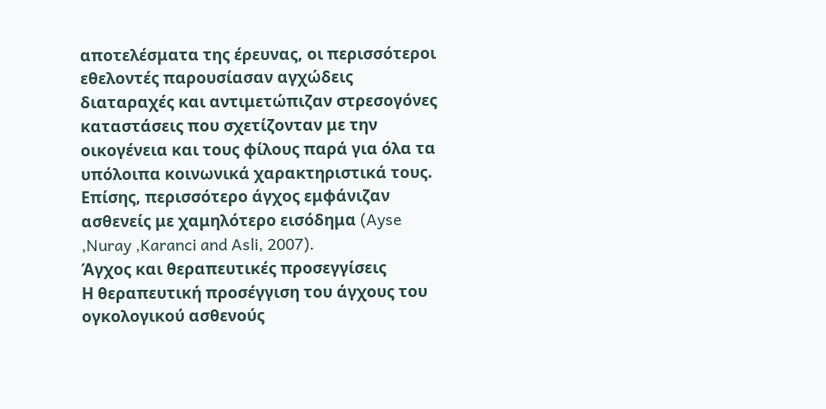αποτελέσματα της έρευνας, οι περισσότεροι εθελοντές παρουσίασαν αγχώδεις διαταραχές και αντιμετώπιζαν στρεσογόνες καταστάσεις που σχετίζονταν με την οικογένεια και τους φίλους παρά για όλα τα υπόλοιπα κοινωνικά χαρακτηριστικά τους. Επίσης, περισσότερο άγχος εμφάνιζαν ασθενείς με χαμηλότερο εισόδημα (Ayse ,Nuray ,Karanci and Asli, 2007).
Άγχος και θεραπευτικές προσεγγίσεις
Η θεραπευτική προσέγγιση του άγχους του ογκολογικού ασθενούς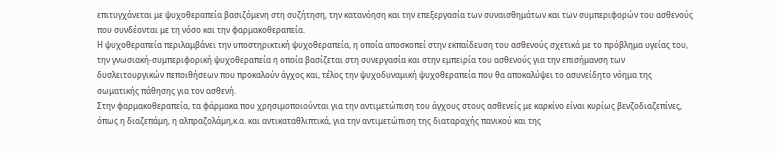επιτυγχάνεται με ψυχοθεραπεία βασιζόμενη στη συζήτηση, την κατανόηση και την επεξεργασία των συναισθημάτων και των συμπεριφορών του ασθενούς που συνδέονται με τη νόσο και την φαρμακοθεραπεία.
Η ψυχοθεραπεία περιλαμβάνει την υποστηρικτική ψυχοθεραπεία, η οποία αποσκοπεί στην εκπαίδευση του ασθενούς σχετικά με το πρόβλημα υγείας του, την γνωσιακή-συμπεριφορική ψυχοθεραπεία η οποία βασίζεται στη συνεργασία και στην εμπειρία του ασθενούς για την επισήμανση των δυσλειτουργικών πεποιθήσεων που προκαλούν άγχος και, τέλος την ψυχοδυναμική ψυχοθεραπεία που θα αποκαλύψει το ασυνείδητο νόημα της σωματικής πάθησης για τον ασθενή.
Στην φαρμακοθεραπεία, τα φάρμακα που χρησιμοποιούνται για την αντιμετώπιση του άγχους στους ασθενείς με καρκίνο είναι κυρίως βενζοδιαζεπίνες, όπως η διαζεπάμη, η αλπραζολάμη,κ.α. και αντικαταθλιπτικά, για την αντιμετώπιση της διαταραχής πανικού και της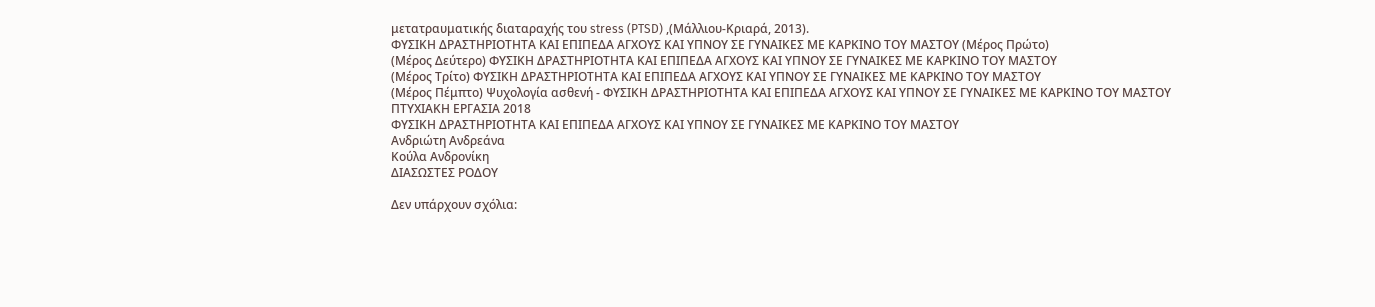μετατραυματικής διαταραχής του stress (PTSD) ,(Μάλλιου-Κριαρά, 2013).
ΦΥΣΙΚΗ ΔΡΑΣΤΗΡΙΟΤΗΤΑ ΚΑΙ ΕΠΙΠΕΔΑ ΑΓΧΟΥΣ ΚΑΙ ΥΠΝΟΥ ΣΕ ΓΥΝΑΙΚΕΣ ΜΕ ΚΑΡΚΙΝΟ ΤΟΥ ΜΑΣΤΟΥ (Μέρος Πρώτο)
(Μέρος Δεύτερο) ΦΥΣΙΚΗ ΔΡΑΣΤΗΡΙΟΤΗΤΑ ΚΑΙ ΕΠΙΠΕΔΑ ΑΓΧΟΥΣ ΚΑΙ ΥΠΝΟΥ ΣΕ ΓΥΝΑΙΚΕΣ ΜΕ ΚΑΡΚΙΝΟ ΤΟΥ ΜΑΣΤΟΥ
(Μέρος Τρίτο) ΦΥΣΙΚΗ ΔΡΑΣΤΗΡΙΟΤΗΤΑ ΚΑΙ ΕΠΙΠΕΔΑ ΑΓΧΟΥΣ ΚΑΙ ΥΠΝΟΥ ΣΕ ΓΥΝΑΙΚΕΣ ΜΕ ΚΑΡΚΙΝΟ ΤΟΥ ΜΑΣΤΟΥ
(Μέρος Πέμπτο) Ψυχολογία ασθενή - ΦΥΣΙΚΗ ΔΡΑΣΤΗΡΙΟΤΗΤΑ ΚΑΙ ΕΠΙΠΕΔΑ ΑΓΧΟΥΣ ΚΑΙ ΥΠΝΟΥ ΣΕ ΓΥΝΑΙΚΕΣ ΜΕ ΚΑΡΚΙΝΟ ΤΟΥ ΜΑΣΤΟΥ
ΠΤΥΧΙΑΚΗ ΕΡΓΑΣΙΑ 2018
ΦΥΣΙΚΗ ΔΡΑΣΤΗΡΙΟΤΗΤΑ ΚΑΙ ΕΠΙΠΕΔΑ ΑΓΧΟΥΣ ΚΑΙ ΥΠΝΟΥ ΣΕ ΓΥΝΑΙΚΕΣ ΜΕ ΚΑΡΚΙΝΟ ΤΟΥ ΜΑΣΤΟΥ
Ανδριώτη Ανδρεάνα
Κούλα Ανδρονίκη
ΔΙΑΣΩΣΤΕΣ ΡΟΔΟΥ

Δεν υπάρχουν σχόλια: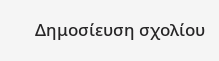Δημοσίευση σχολίου